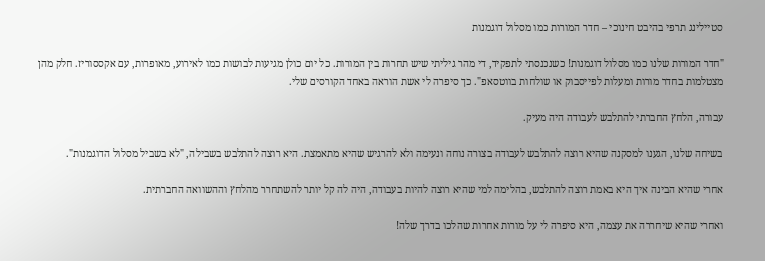סטיילינג תרפי בהיבט חינוכי – חדר המורות כמו מסלול דוגמנות

"חדר המורות שלנו כמו מסלול דוגמנות! כשנכנסתי לתפקיד, די מהר גיליתי שיש תחרות בין המורות. כל יום כולן מגיעות לבושות כמו לאירוע, מאופרות, עם אקססוריז. חלק מהן מצטלמות בחדר מורות ומעלות לפייסבוק או שולחות בווטסאפ". כך סיפרה לי אשת הוראה באחד הקורסים שלי.

עבורה, הלחץ החברתי להתלבש לעבודה היה מעיק.

בשיחה שלנו, הגענו למסקנה שהיא רוצה להתלבש לעבודה בצורה נוחה ונעימה ולא להרגיש שהיא מתאמצת. היא רוצה להתלבש בשבילה, "לא בשביל מסלול הדוגמנות".

אחרי שהיא הבינה איך היא באמת רוצה להתלבש, בהלימה למי שהיא רוצה להיות בעבודה, היה לה קל יותר להשתחרר מהלחץ וההשוואה החברתית.

ואחרי שהיא שיחררה את עצמה, היא סיפרה לי על מורות אחרות שהלכו בדרך שלה!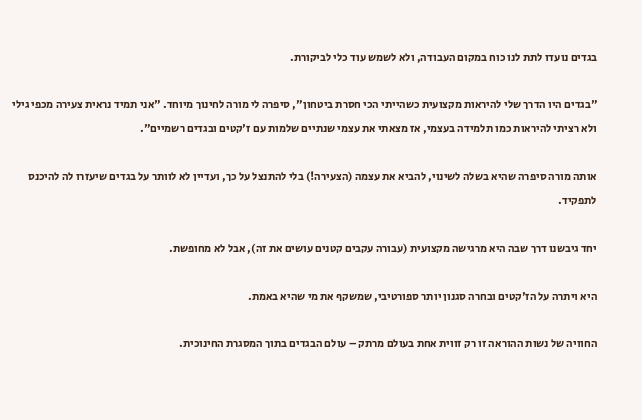בגדים נועדו לתת לנו כוח במקום העבודה, ולא לשמש עוד כלי לביקורת.

"בגדים היו הדרך שלי להיראות מקצועית כשהייתי הכי חסרת ביטחון", סיפרה לי מורה לחינוך מיוחד. "אני תמיד נראית צעירה מכפי גילי ולא רציתי להיראות כמו תלמידה בעצמי, אז מצאתי את עצמי שנתיים שלמות עם ז'קטים ובגדים רשמיים".

אותה מורה סיפרה שהיא בשלה לשינוי, להביא את עצמה (הצעירה!) בלי להתנצל על כך, ועדיין לא לוותר על בגדים שיעזרו לה להיכנס לתפקיד.

יחד גיבשנו דרך שבה היא מרגישה מקצועית (עבורה עקבים קטנים עושים את זה), אבל לא מחופשת.

היא ויתרה על הז'קטים ובחרה סגנון יותר ספורטיבי, שמשקף את מי שהיא באמת.

החוויה של נשות ההוראה זו רק זווית אחת בעולם מרתק – עולם הבגדים בתוך המסגרת החינוכית.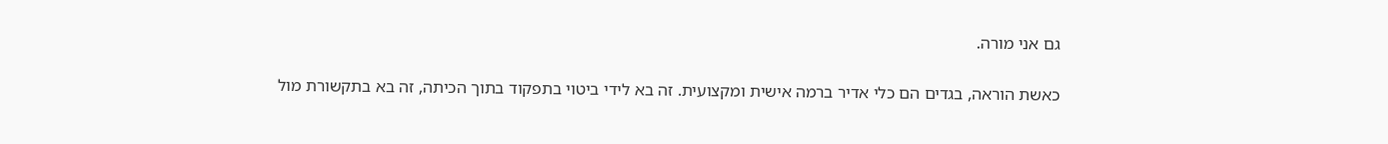גם אני מורה.

כאשת הוראה, בגדים הם כלי אדיר ברמה אישית ומקצועית. זה בא לידי ביטוי בתפקוד בתוך הכיתה, זה בא בתקשורת מול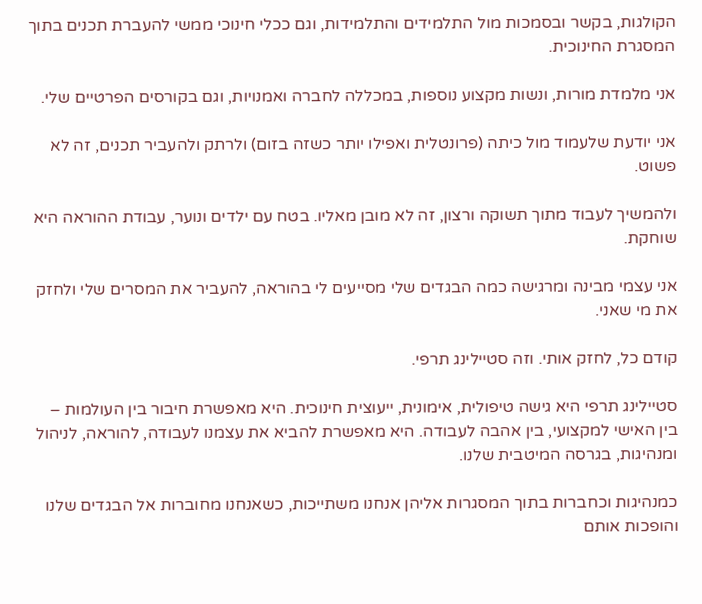הקולגות, בקשר ובסמכות מול התלמידים והתלמידות, וגם ככלי חינוכי ממשי להעברת תכנים בתוך המסגרת החינוכית.

אני מלמדת מורות, ונשות מקצוע נוספות, במכללה לחברה ואמנויות, וגם בקורסים הפרטיים שלי.

אני יודעת שלעמוד מול כיתה (פרונטלית ואפילו יותר כשזה בזום) ולרתק ולהעביר תכנים, זה לא פשוט.

ולהמשיך לעבוד מתוך תשוקה ורצון, זה לא מובן מאליו. בטח עם ילדים ונוער, עבודת ההוראה היא שוחקת.

אני עצמי מבינה ומרגישה כמה הבגדים שלי מסייעים לי בהוראה, להעביר את המסרים שלי ולחזק את מי שאני.

קודם כל, לחזק אותי. וזה סטיילינג תרפי.

סטיילינג תרפי היא גישה טיפולית, אימונית, ייעוצית חינוכית. היא מאפשרת חיבור בין העולמות – בין האישי למקצועי, בין אהבה לעבודה. היא מאפשרת להביא את עצמנו לעבודה, להוראה, לניהול ומנהיגות, בגרסה המיטבית שלנו.

כמנהיגות וכחברות בתוך המסגרות אליהן אנחנו משתייכות, כשאנחנו מחוברות אל הבגדים שלנו והופכות אותם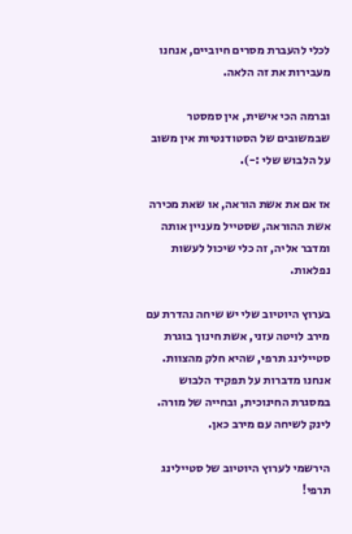לכלי להעברת מסרים חיוביים, אנחנו מעבירות את זה הלאה.

וברמה הכי אישית, אין סמסטר שבמשובים של הסטודנטיות אין משוב על הלבוש שלי :-).

אז אם את אשת הוראה, או שאת מכירה אשת ההוראה, שסטייל מעניין אותה ומדבר אליה, זה כלי שיכול לעשות נפלאות.

בערוץ היוטיוב שלי יש שיחה נהדרת עם מירב לויטה עזני, אשת חינוך בוגרת סטיילינג תרפי, שהיא חלק מהצוות. אנחנו מדברות על תפקיד הלבוש במסגרת החינוכית, ובחייה של מורה. לינק לשיחה עם מירב כאן.

הירשמי לערוץ היוטיוב של סטיילינג תרפי!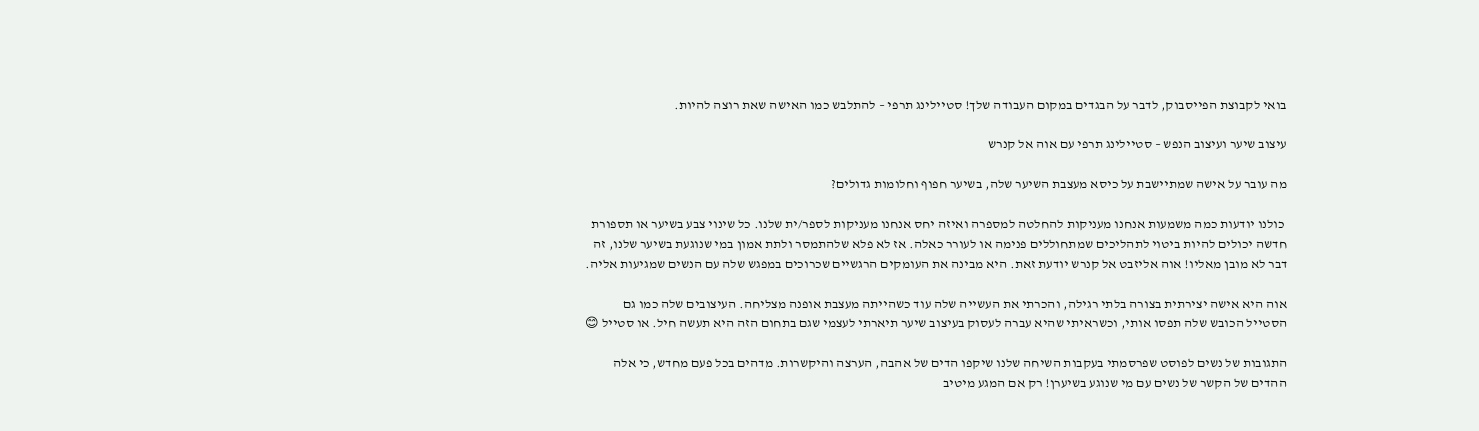בואי לקבוצת הפייסבוק, לדבר על הבגדים במקום העבודה שלך! סטיילינג תרפי – להתלבש כמו האישה שאת רוצה להיות.

עיצוב שיער ועיצוב הנפש – סטיילינג תרפי עם אוה אל קנרש

מה עובר על אישה שמתיישבת על כיסא מעצבת השיער שלה, בשיער חפוף וחלומות גדולים?

 כולנו יודעות כמה משמעות אנחנו מעניקות להחלטה למספרה ואיזה יחס אנחנו מעניקות לספר/ית שלנו. כל שינוי צבע בשיער או תספורת חדשה יכולים להיות ביטוי לתהליכים שמתחוללים פנימה או לעורר כאלה. אז לא פלא שלהתמסר ולתת אמון במי שנוגעת בשיער שלנו, זה דבר לא מובן מאליו! אוה אליזבט אל קנרש יודעת זאת. היא מבינה את העומקים הרגשיים שכרוכים במפגש שלה עם הנשים שמגיעות אליה.

אוה היא אישה יצירתית בצורה בלתי רגילה, והכרתי את העשייה שלה עוד כשהייתה מעצבת אופנה מצליחה. העיצובים שלה כמו גם הסטייל הכובש שלה תפסו אותי, וכשראיתי שהיא עברה לעסוק בעיצוב שיער תיארתי לעצמי שגם בתחום הזה היא תעשה חיל. או סטייל 😊

התגובות של נשים לפוסט שפרסמתי בעקבות השיחה שלנו שיקפו הדים של אהבה, הערצה והיקשרות. מדהים בכל פעם מחדש, כי אלה ההדים של הקשר של נשים עם מי שנוגע בשיערן! רק אם המגע מיטיב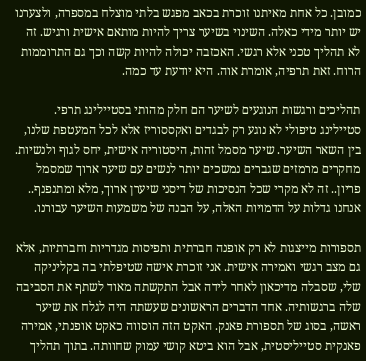כמובן. כל אחת מאיתנו זוכרת בכאב מפגש בלתי מוצלח במספרה, ולצערנו יש יותר מידי כאלה. השינוי בשיער צריך להיות מותאם אישית ורגיש. זה לא תהליך טכני אלא רגשי. האכזבה יכולה להיות קשה וכך גם התרוממות הרוח. זאת תרפיה, אומרת אוה. היא יודעת עד כמה.

תהליכים ורגשות הנוגעים לשיער הם חלק מהותי בסטיילינג תרפי. סטיילינג טיפולי לא נוגע רק לבגדים ואקססוריז אלא לכל המעטפת שלנו, בין השאר השיער. שיער מסמל זהות, היסטוריה אישית, יחס לגוף ולנשיות. מחקרים מרמזים שגברים נמשכים יותר לנשים עם שיער ארוך שמסמל פריון.. זה לא מקרי שכל הנסיכות של דיסני שיערן ארוך, מלא ומתנפנף.. אנחנו גדלות על הדמויות האלה, על הבנה של משמעות השיער עבורנו.

תספורות מייצגות לא רק אופנה חברתית ותפיסות מגדריות וחברתיות, אלא גם מצב רגשי ואמירה אישית. אני זוכרת אישה שטיפלתי בה בקליניקה שלי, שסבלה מדיכאון לאחר לידה אבל התקשתה מאוד לשתף את הסביבה שלה ברגשותיה. אחד הדברים הראשונים שעשתה היה לגלח את שיער ראשה, בסוג של תספורת פאנק. האקט הזה הוסווה כאקט אופנתי, אמירה פאנקית סטייליסטית, אבל הוא ביטא קושי עמוק שחוותה. בתוך תהליך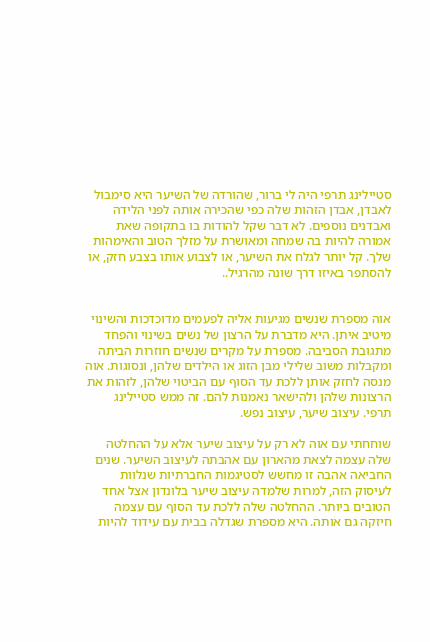סטיילינג תרפי היה לי ברור, שהורדה של השיער היא סימבול לאבדן, אבדן הזהות שלה כפי שהכירה אותה לפני הלידה ואבדנים נוספים. לא דבר שקל להודות בו בתקופה שאת אמורה להיות בה שמחה ומאושרת על מזלך הטוב והאימהות שלך. קל יותר לגלח את השיער, או לצבוע אותו בצבע חזק, או להסתפר באיזו דרך שונה מהרגיל..


אוה מספרת שנשים מגיעות אליה לפעמים מדוכדכות והשינוי מיטיב איתן. היא מדברת על הרצון של נשים בשינוי והפחד מתגובת הסביבה. מספרת על מקרים שנשים חוזרות הביתה ומקבלות משוב שלילי מבן הזוג או הילדים שלהן, ונסוגות. אוה מנסה לחזק אותן ללכת עד הסוף עם הביטוי שלהן, לזהות את הרצונות שלהן ולהישאר נאמנות להם. זה ממש סטיילינג תרפי. עיצוב שיער, עיצוב נפש.

שוחחתי עם אוה לא רק על עיצוב שיער אלא על ההחלטה שלה עצמה לצאת מהארון עם אהבתה לעיצוב השיער. שנים החביאה אהבה זו מחשש לסטיגמות החברתיות שנלוות לעיסוק הזה, למרות שלמדה עיצוב שיער בלונדון אצל אחד הטובים ביותר. ההחלטה שלה ללכת עד הסוף עם עצמה חיזקה גם אותה. היא מספרת שגדלה בבית עם עידוד להיות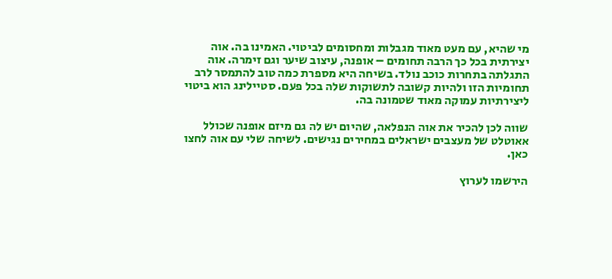מי שהיא, עם מעט מאוד מגבלות ומחסומים לביטוי. האמינו בה. אוה יצירתית בכל כך הרבה תחומים – אופנה, עיצוב שיער וגם זימרה. אוה התגלתה בתחרות כוכב נולד. בשיחה היא מספרת כמה טוב להתמסר לרב תחומיות הזו ולהיות קשובה לתשוקות שלה בכל פעם. סטיילינג הוא ביטוי ליצירתיות עמוקה מאוד שטמונה בה.

שווה לכן להכיר את אוה הנפלאה, שהיום יש לה גם מיזם אופנה שכולל אאוטלט של מעצבים ישראלים במחירים נגישים. לשיחה שלי עם אוה לחצו כאן.

הירשמו לערוץ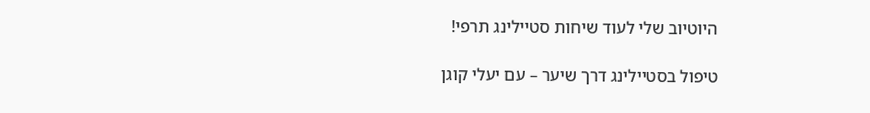היוטיוב שלי לעוד שיחות סטיילינג תרפי!

טיפול בסטיילינג דרך שיער – עם יעלי קוגן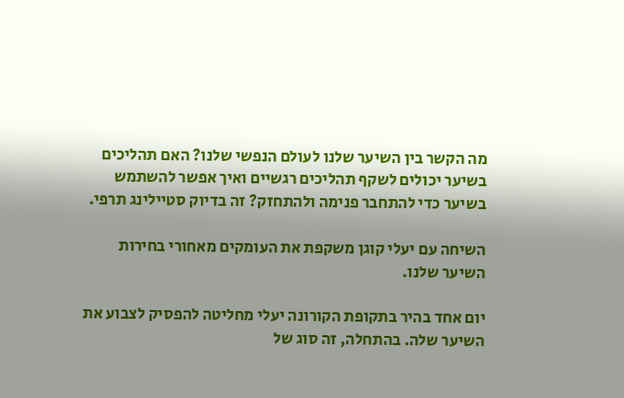מה הקשר בין השיער שלנו לעולם הנפשי שלנו? האם תהליכים בשיער יכולים לשקף תהליכים רגשיים ואיך אפשר להשתמש בשיער כדי להתחבר פנימה ולהתחזק? זה בדיוק סטיילינג תרפי.

השיחה עם יעלי קוגן משקפת את העומקים מאחורי בחירות השיער שלנו.

יום אחד בהיר בתקופת הקורונה יעלי מחליטה להפסיק לצבוע את השיער שלה. בהתחלה, זה סוג של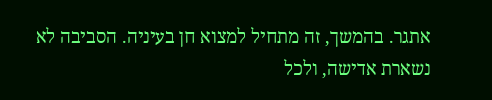אתגר. בהמשך, זה מתחיל למצוא חן בעיניה. הסביבה לא נשארת אדישה, ולכל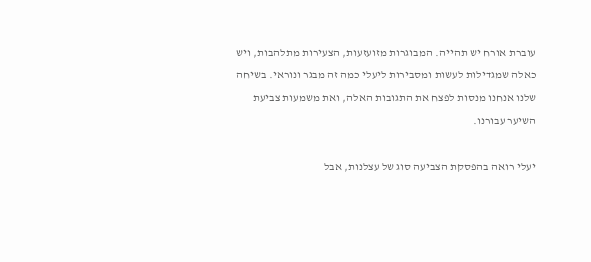עוברת אורח יש תהייה. המבוגרות מזועזעות, הצעירות מתלהבות, ויש כאלה שמגדילות לעשות ומסבירות ליעלי כמה זה מבגר ונוראי. בשיחה שלנו אנחנו מנסות לפצח את התגובות האלה, ואת משמעות צביעת השיער עבורנו.

יעלי רואה בהפסקת הצביעה סוג של עצלנות, אבל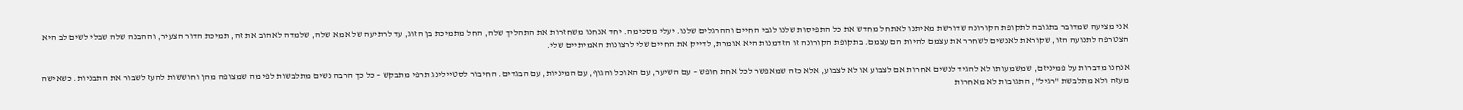אני מציעה שמדובר בתגובה לתקופת הקורונה שדורשת מאיתנו לאתחל מחדש את כל התפיסות שלנו לגבי החיים וההרגלים שלנו. יעלי מסכימה. יחד אנחנו משחזרות את התהליך שלה, החל מתמיכת בן הזוג, עד לרתיעה של אמא שלה, שלמדה לאהוב את זה, תמיכת הדור הצעיר, וההבנה שלה שבלי לשים לב היא הצטרפה לתנועה הזו, שקוראת לאנשים לשחרר את עצמם להיות הם עצמם. בתקופת הקורונה זו הזדמנות היא אומרת, לדייק את החיים שלי לרצונות האמיתיים שלי.

אנחנו מדברות על פמיניזם, שמשמעותו לא להגיד לנשים אחרות אם לצבוע או לא לצבוע, אלא כזה שמאפשר לכל אחת חופש – עם השיער, עם האוכל והגוף, עם המיניות, עם הבגדים. החיבור לסטיילינג תרפי מתבקש – כל כך הרבה נשים מתלבשות לפי מה שמצופה מהן וחוששות להעז לשבור את התבניות. כשאישה מעזה ולא מתלבשת "רגיל", התגובות לא מאחרות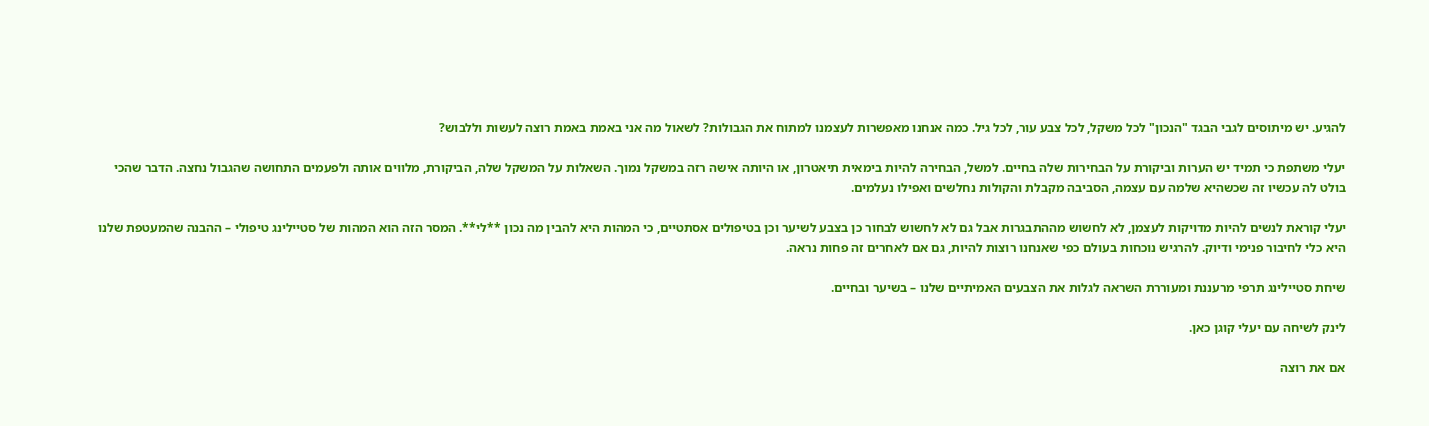להגיע. יש מיתוסים לגבי הבגד "הנכון" לכל משקל, לכל צבע עור, לכל גיל. כמה אנחנו מאפשרות לעצמנו למתוח את הגבולות? לשאול מה אני באמת באמת רוצה לעשות וללבוש?

יעלי משתפת כי תמיד יש הערות וביקורת על הבחירות שלה בחיים. למשל, הבחירה להיות בימאית תיאטרון, או היותה אישה רזה במשקל נמוך. השאלות על המשקל שלה, הביקורת, מלווים אותה ולפעמים התחושה שהגבול נחצה. הדבר שהכי בולט לה עכשיו זה שכשהיא שלמה עם עצמה, הסביבה מקבלת והקולות נחלשים ואפילו נעלמים.

יעלי קוראת לנשים להיות מדויקות לעצמן, לא לחשוש מההתבגרות אבל גם לא לחשוש לבחור כן בצבע לשיער וכן בטיפולים אסתטיים, כי המהות היא להבין מה נכון **לי**. המסר הזה הוא המהות של סטיילינג טיפולי – ההבנה שהמעטפת שלנו היא כלי לחיבור פנימי ודיוק. להרגיש נוכחות בעולם כפי שאנחנו רוצות להיות, גם אם לאחרים זה פחות נראה.

שיחת סטיילינג תרפי מרעננת ומעוררת השראה לגלות את הצבעים האמיתיים שלנו – בשיער ובחיים.

לינק לשיחה עם יעלי קוגן כאן.

אם את רוצה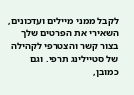לקבל ממני מיילים ועדכונים, השאירי את הפרטים שלך בצור קשר והצטרפי לקהילה של סטיילינג תרפי. וגם כמובן,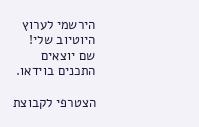הירשמי לערוץ היוטיוב שלי! שם יוצאים התכנים בוידאו.

הצטרפי לקבוצת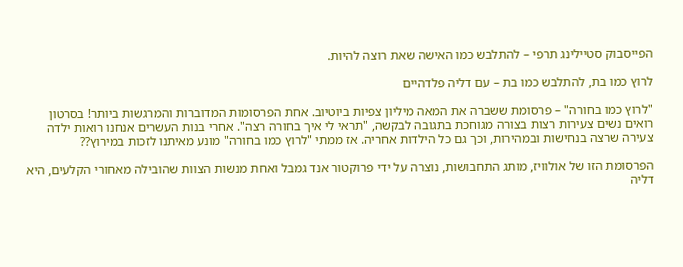הפייסבוק סטיילינג תרפי – להתלבש כמו האישה שאת רוצה להיות.

לרוץ כמו בת, להתלבש כמו בת – עם דליה פלדהיים

"לרוץ כמו בחורה" – פרסומת ששברה את המאה מיליון צפיות ביוטיוב. אחת הפרסומות המדוברות והמרגשות ביותר! בסרטון רואים נשים צעירות רצות בצורה מגוחכת בתגובה לבקשה, "תראי לי איך בחורה רצה". אחרי בנות העשרים אנחנו רואות ילדה צעירה שרצה בנחישות ובמהירות, וכך גם כל הילדות אחריה. אז ממתי "לרוץ כמו בחורה" מונע מאיתנו לזכות במירוץ??

הפרסומת הזו של אולוויז, מותג התחבושות, נוצרה על ידי פרוקטור אנד גמבל ואחת מנשות הצוות שהובילה מאחורי הקלעים, היא דליה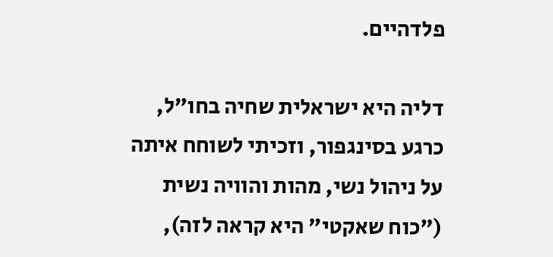פלדהיים.

דליה היא ישראלית שחיה בחו"ל, כרגע בסינגפור, וזכיתי לשוחח איתה על ניהול נשי, מהות והוויה נשית ("כוח שאקטי" היא קראה לזה),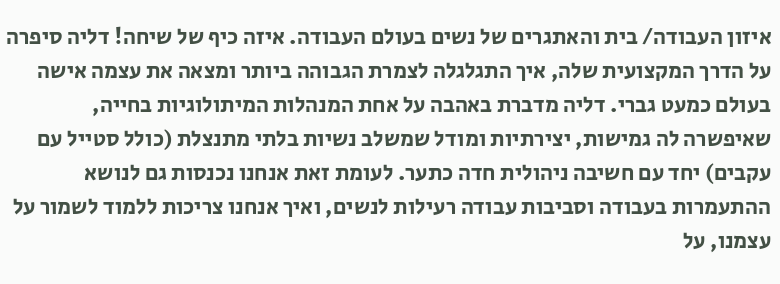איזון העבודה/ בית והאתגרים של נשים בעולם העבודה. איזה כיף של שיחה! דליה סיפרה על הדרך המקצועית שלה, איך התגלגלה לצמרת הגבוהה ביותר ומצאה את עצמה אישה בעולם כמעט גברי. דליה מדברת באהבה על אחת המנהלות המיתולוגיות בחייה, שאיפשרה לה גמישות, יצירתיות ומודל שמשלב נשיות בלתי מתנצלת (כולל סטייל עם עקבים) יחד עם חשיבה ניהולית חדה כתער. לעומת זאת אנחנו נכנסות גם לנושא ההתעמרות בעבודה וסביבות עבודה רעילות לנשים, ואיך אנחנו צריכות ללמוד לשמור על עצמנו, על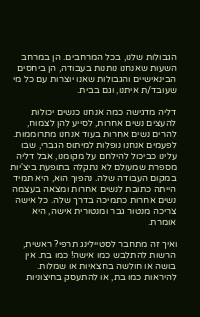הגבולות שלנו, בכל המרחבים. הן במרחב השעות שאנחנו נותנות בעבודה, הן ביחסים הבינאישיים והגבולות שאנו יוצרות עם כל מי שעובד/ת איתנו, וגם בבית.

דליה מדגישה כמה אנחנו כנשים יכולות להעצים נשים אחרות, לסייע להן לצמוח, להרים נשים אחרות בעוד אנחנו מתרוממות. לפעמים אנחנו נופלות למיתוס הגברי, שבו עלינו כביכול להילחם על מקומנו, אבל דליה מספרת שמעולם לא נתקלה בתופעת ביצ'יות במקום העבודה שלה. נהפוך הוא, היא תמיד הייתה כתובת לנשים אחרות ומצאה בעצמה נשים אחרות כתמיכה בדרך שלה. כל אישה צריכה מנטור גבר ומנטורית אישה, היא אומרת.

ואיך זה מתחבר לסטיילינג תרפי? ראשית, הרשות להתלבש כמו אישה! כמו בת. אין בושה או חולשה בחצאיות או שמלות. להיראות כמו בת, או להתעסק בחיצוניות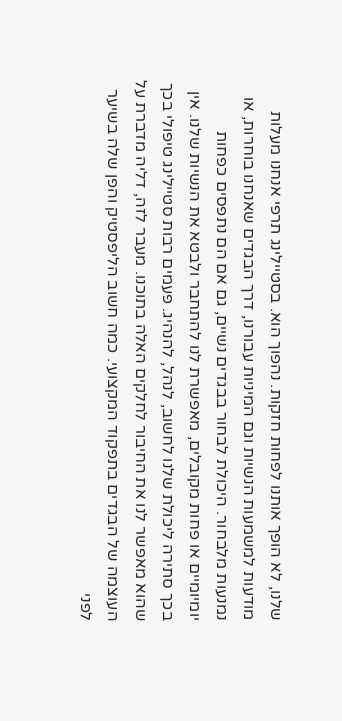שלנו, לא הופך אותנו לפחות חזקות. נהפוך הוא. בסטיילינג תרפי אנחנו מעלות מודעות למשמעות הנשיות וגם המיניות עבורנו, דרך הבגדים שאנחנו בוחרות, או נמנעות מלבחור. היכולת לבחור בבגדים נשיים, גם אם הם נתפסים כפחות יומיומיים או פחות מקובלים, מאפשרת לנו להתחבר ולבטא את הנשיות שלנו. אין בכך סתירה ליכולת שלנו לחשוב, לנהל, להנהיג. פעמים רבות סטיילינג טיפולי בכך שהוא מאפשר לנו את החיבור לחלקים האלה בתוכנו. מעבר לזה, דליה מדברת על העוצמה של הבגדים בתפקוד המקצועי. כמה חשוב הליפסטיק והפן שלה בשיער לפני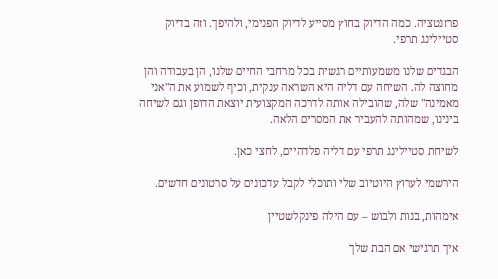פרזנטציה. כמה הדיוק בחוץ מסייע לדיוק הפנימי, ולהיפך. וזה בדיוק סטיילינג תרפי.

הבגדים שלנו משמעותיים רגשית בכל מרחבי החיים שלנו, הן בעבודה והן מחוצה לה. השיחה עם דליה היא השראה ענקית, וכיף לשמוע את ה"אני מאמינה" שלה, שהובילה אותה לדרכה המקצועית יוצאת הדופן וגם לשיחה בינינו, שמהותה להעביר את המסרים הלאה.

לשיחת סטיילינג תרפי עם דליה פלדהיים, לחצי כאן.

הירשמי לערוץ היוטיוב שלי ותוכלי לקבל עדכונים על סרטונים חדשים.

אימהות, בנות ולבוש – עם הילה פינקלשטיין

איך תרגישי אם הבת שלך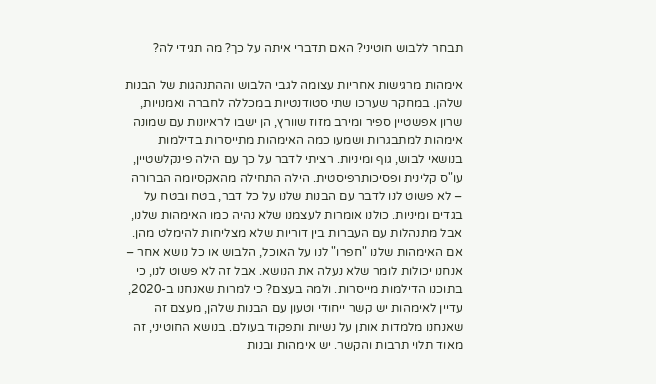תבחר ללבוש חוטיני? האם תדברי איתה על כך? מה תגידי לה?

אימהות מרגישות אחריות עצומה לגבי הלבוש וההתנהגות של הבנות שלהן. במחקר שערכו שתי סטודנטיות במכללה לחברה ואמנויות, שרון אפשטיין ספיר ומירב מזוז שוורץ, הן ישבו לראיונות עם שמונה אימהות למתבגרות ושמעו כמה האימהות מתייסרות בדילמות בנושאי לבוש, גוף ומיניות. רציתי לדבר על כך עם הילה פינקלשטיין, עו"ס קלינית ופסיכותרפיסטית. הילה התחילה מהאקסיומה הברורה – לא פשוט לנו לדבר עם הבנות שלנו על כל דבר, בטח ובטח על בגדים ומיניות. כולנו אומרות לעצמנו שלא נהיה כמו האימהות שלנו, אבל מתנהלות עם העברות בין דוריות שלא מצליחות להימלט מהן. אם האימהות שלנו "חפרו" לנו על האוכל, הלבוש או כל נושא אחר – אנחנו יכולות לומר שלא נעלה את הנושא. אבל זה לא פשוט לנו, כי בתוכנו הדילמות מייסרות. ולמה בעצם? כי למרות שאנחנו ב-2020, עדיין לאימהות יש קשר ייחודי וטעון עם הבנות שלהן, מעצם זה שאנחנו מלמדות אותן על נשיות ותפקוד בעולם. בנושא החוטיני, זה מאוד תלוי תרבות והקשר. יש אימהות ובנות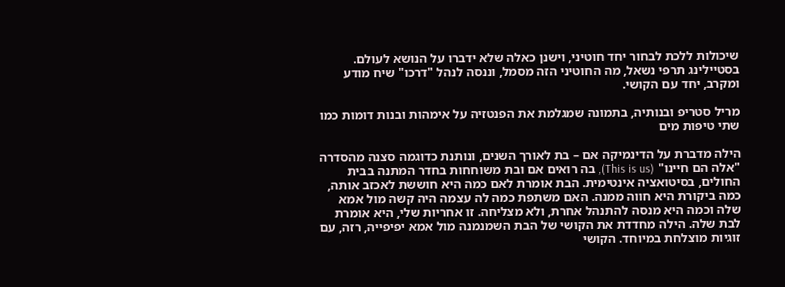שיכולות ללכת לבחור יחד חוטיני, וישנן כאלה שלא ידברו על הנושא לעולם. בסטיילינג תרפי נשאל, מה החוטיני הזה מסמל, וננסה לנהל "דרכו" שיח מודע ומקרב, יחד עם הקושי.

מריל סטריפ ובנותיה, בתמונה שמגלמת את הפנטזיה על אימהות ובנות דומות כמו שתי טיפות מים

הילה מדברת על הדינמיקה אם – בת לאורך השנים, ונותנת כדוגמה סצנה מהסדרה "אלה הם חיינו" (This is us), בה רואים אם ובת משוחחות בחדר המתנה בבית החולים, בסיטואציה אינטימית. הבת אומרת לאם כמה היא חוששת לאכזב אותה, כמה ביקורת היא חווה ממנה. האם משתפת כמה לה עצמה היה קשה מול אמא שלה וכמה היא מנסה להתנהל אחרת, ולא מצליחה. זו אחריות שלי, היא אומרת לבת שלה. הילה מחדדת את הקושי של הבת השמנמנה מול אמא יפיפייה, רזה, עם זוגיות מוצלחת במיוחד. הקושי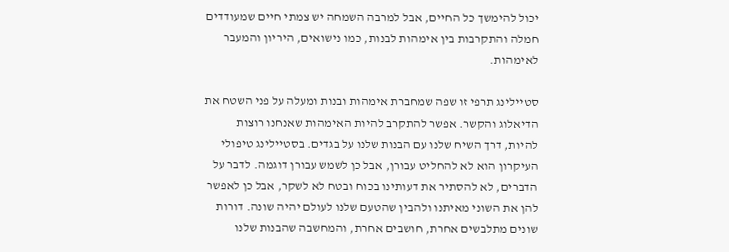יכול להימשך כל החיים, אבל למרבה השמחה יש צמתי חיים שמעודדים חמלה והתקרבות בין אימהות לבנות, כמו נישואים, היריון והמעבר לאימהות.

סטיילינג תרפי זו שפה שמחברת אימהות ובנות ומעלה על פני השטח את הדיאלוג והקשר. אפשר להתקרב להיות האימהות שאנחנו רוצות להיות, דרך השיח שלנו עם הבנות שלנו על בגדים. בסטיילינג טיפולי העיקרון הוא לא להחליט עבורן, אבל כן לשמש עבורן דוגמה. לדבר על הדברים, לא להסתיר את דעותינו בכוח ובטח לא לשקר, אבל כן לאפשר להן את השוני מאיתנו ולהבין שהטעם שלנו לעולם יהיה שונה. דורות שונים מתלבשים אחרת, חושבים אחרת, והמחשבה שהבנות שלנו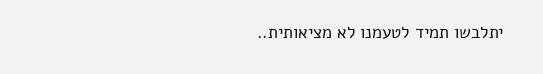יתלבשו תמיד לטעמנו לא מציאותית..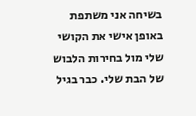בשיחה אני משתפת באופן אישי את הקושי שלי מול בחירות הלבוש של הבת שלי. כבר בגיל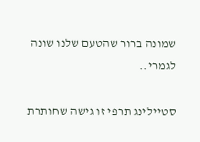שמונה ברור שהטעם שלנו שונה לגמרי..

סטיילינג תרפי זו גישה שחותרת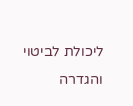ליכולת לביטוי והגדרה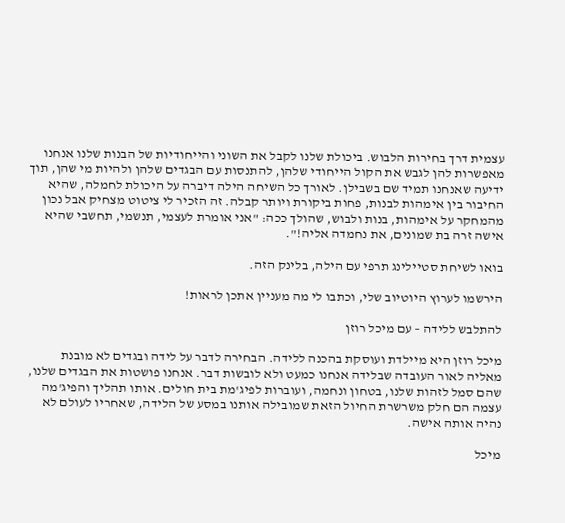עצמית דרך בחירות הלבוש. ביכולת שלנו לקבל את השוני והייחודיות של הבנות שלנו אנחנו מאפשרות להן לגבש את הקול הייחודי שלהן, להתנסות עם הבגדים שלהן ולהיות מי שהן, תוך ידיעה שאנחנו תמיד שם בשבילן. לאורך כל השיחה הילה דיברה על היכולת לחמלה, שהיא החיבור בין אימהות לבנות, פחות ביקורת ויותר קבלה. זה הזכיר לי ציטוט מצחיק אבל נכון מהמחקר על אימהות, בנות ולבוש, שהולך ככה: "אני אומרת לעצמי, תנשמי, תחשבי שהיא אישה זרה בת שמונים, את נחמדה אליה!".

בואו לשיחת סטיילינג תרפי עם הילה, בלינק הזה.

הירשמו לערוץ היוטיוב שלי, וכתבו לי מה מעניין אתכן לראות!

להתלבש ללידה – עם מיכל רוזן

מיכל רוזן היא מיילדת ועוסקת בהכנה ללידה. הבחירה לדבר על לידה ובגדים לא מובנת מאליה לאור העובדה שבלידה אנחנו כמעט ולא לובשות דבר. אנחנו פושטות את הבגדים שלנו, שהם סמל לזהות שלנו, בטחון ונחמה, ועוברות לפיג'מת בית חולים. אותו תהליך והפיג'מה עצמה הם חלק משרשרת החיול הזאת שמובילה אותנו במסע של הלידה, שאחריו לעולם לא נהיה אותה אישה.

מיכל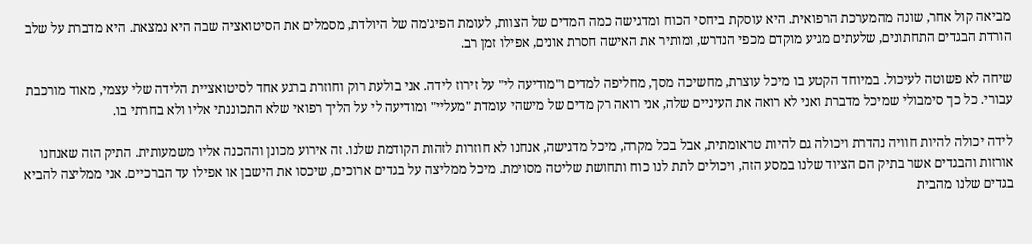מביאה קול אחר, שונה מהמערכת הרפואית. היא עוסקת ביחסי הכוח ומדגישה כמה המדים של הצוות, לעומת הפיג'מה של היולדת, מסמלים את הסיטואציה שבה היא נמצאת. היא מדברת על שלב הורדת הבגדים התחתונים, שלעתים מגיע מוקדם מכפי הנדרש, ומותיר את האישה חסרת אונים, אפילו זמן רב.

שיחה לא פשוטה לעיכול. במיוחד הקטע בו מיכל עוצרת, מחשיכה מסך, מחליפה למדים ו"מודיעה לי" על זירוז לידה. אני בולעת רוק וחוזרת ברגע אחד לסיטואציית הלידה שלי עצמי, מאוד מורכבת עבורי. כל כך סימבולי שמיכל מדברת ואני לא רואה את העיניים שלה, אני רואה רק מדים של מישהי עומדת "מעליי" ומודיעה לי על הליך רפואי שלא התכוננתי אליו ולא בחרתי בו.

לידה יכולה להיות חוויה נהדרת ויכולה גם להיות טראומתית, אבל בכל מקרה, מיכל מדגישה, אנחנו לא חוזרות לזהות הקודמת שלנו. זה אירוע מכונן וההכנה אליו משמעותית. התיק הזה שאנחנו אורזות והבגדים אשר בתיק הם הציוד שלנו במסע הזה, ויכולים לתת לנו כוח ותחושת שליטה מסוימת. מיכל ממליצה על בגדים ארוכים, שיכסו את הישבן או אפילו עד הברכיים. אני ממליצה להביא בגדים שלנו מהבית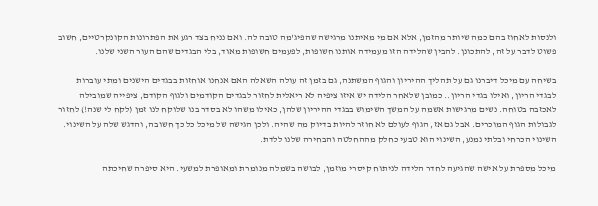ולנסות לאחוז בהם כמה שיותר מהזמן, אלא אם מי מאיתנו מרגישה שהפיג'מה טובה לה. ואם נניח בצד רגע את הפתרונות הקונקרטיים, חשוב פשוט לדבר על זה, להתכונן. להבין שהלידה הזו מעמידה אותנו חשופות, לפעמים חשופות מאוד, בלי הבגדים שהם העור השני שלנו.

בשיחה עם מיכל דיברנו גם על תהליך ההיריון והגוף המשתנה, גם בזמן זה עולה השאלה האם אנחנו אוחזות בבגדים הישנים ומתי עוברות לבגדי הריון, ואילו בגדי הריון.. כמובן שלאחר הלידה יש איזו ציפיה לא ריאלית לחזור לבגדים הקודמים ולגוף הקודם, ציפייה שמובילה לאכזבה בטוחה. נשים מרגישות אשמה על המשך השימוש בבגדי ההיריון שלהן, כאילו משהו לא בסדר בנו שלוקח לנו זמן (לקח לי שנה!) לחזור לגבולות הגוף המוכרים. אבל גם אז, הגוף לעולם לא חוזר להיות בדיוק מה שהיה. ולכן הגישה של מיכל כל כך חשובה, והדגש שלה על השינוי. השינוי הכרחי ובלתי נמנע, השינוי הוא טבעי כחלק מההחלטה והבחירה שלנו ללדת.

מיכל מספרת על אישה שהגיעה לחדר הלידה לניתוח קיסרי מוזמן, לבושה בשמלה מנומרת ומאופרת למשעי. היא סיפרה שחיכתה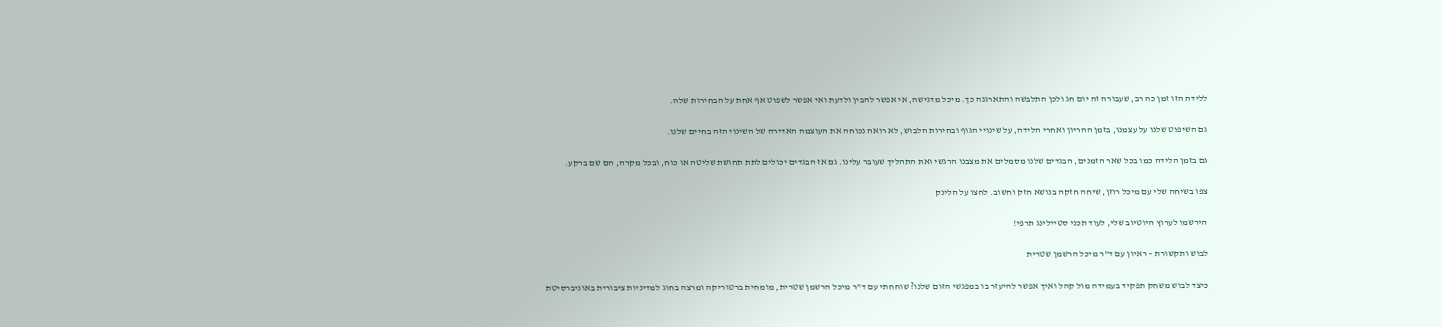ללידה הזו זמן כה רב, שעבורה זה יום חג ולכן התלבשה והתארגנה כך. מיכל מדגישה, אי אפשר להבין ולדעת ואי אפשר לשפוט אף אחת על הבחירות שלה.

גם השיפוט שלנו על עצמנו, בזמן ההריון ואחרי הלידה, על שינויי הגוף ובחירות הלבוש, לא רואה נכוחה את העוצמה האדירה של השינוי הזה בחיים שלנו.

גם בזמן הלידה כמו בכל שאר הזמנים, הבגדים שלנו מסמלים את מצבנו הרגשי ואת התהליך שעובר עלינו. גם אז הבגדים יכולים לתת תחושת שליטה או כוח, ובכל מקרה, הם שם ברקע.

צפו בשיחה שלי עם מיכל רוזן, שיחה חזקה בנושא חזק וחשוב. לחצו על הלינק

הירשמו לערוץ היוטיוב שלי, לעוד תכני סטיילינג תרפי!

לבוש ותקשורת – ראיון עם ד"ר מיכל הרשמן שטרית

כיצד לבוש משחק תפקיד בעמידה מול קהל ואיך אפשר להיעזר בו במפגשי הזום שלנו? שוחחתי עם ד"ר מיכל הרשמן שטרית, מומחית ברטוריקה ומרצה בחוג למדיניות ציבורית באוניברסיטת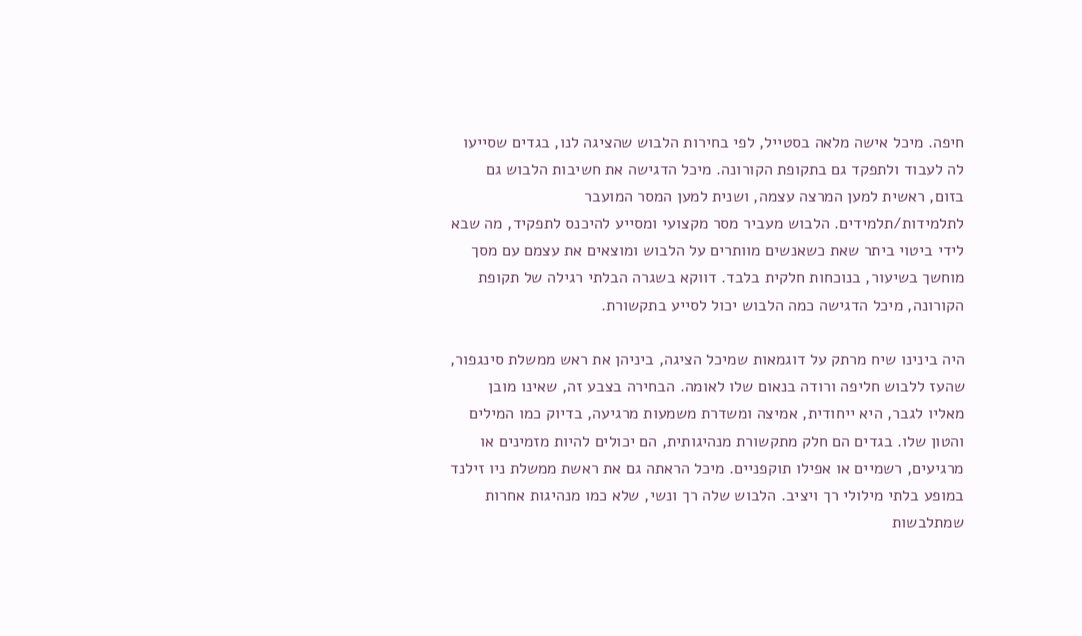חיפה. מיכל אישה מלאה בסטייל, לפי בחירות הלבוש שהציגה לנו, בגדים שסייעו לה לעבוד ולתפקד גם בתקופת הקורונה. מיכל הדגישה את חשיבות הלבוש גם בזום, ראשית למען המרצה עצמה, ושנית למען המסר המועבר לתלמידות/תלמידים. הלבוש מעביר מסר מקצועי ומסייע להיכנס לתפקיד, מה שבא לידי ביטוי ביתר שאת כשאנשים מוותרים על הלבוש ומוצאים את עצמם עם מסך מוחשך בשיעור, בנוכחות חלקית בלבד. דווקא בשגרה הבלתי רגילה של תקופת הקורונה, מיכל הדגישה כמה הלבוש יכול לסייע בתקשורת.

היה בינינו שיח מרתק על דוגמאות שמיכל הציגה, ביניהן את ראש ממשלת סינגפור, שהעז ללבוש חליפה ורודה בנאום שלו לאומה. הבחירה בצבע זה, שאינו מובן מאליו לגבר, היא ייחודית, אמיצה ומשדרת משמעות מרגיעה, בדיוק כמו המילים והטון שלו. בגדים הם חלק מתקשורת מנהיגותית, הם יכולים להיות מזמינים או מרגיעים, רשמיים או אפילו תוקפניים. מיכל הראתה גם את ראשת ממשלת ניו זילנד במופע בלתי מילולי רך ויציב. הלבוש שלה רך ונשי, שלא כמו מנהיגות אחרות שמתלבשות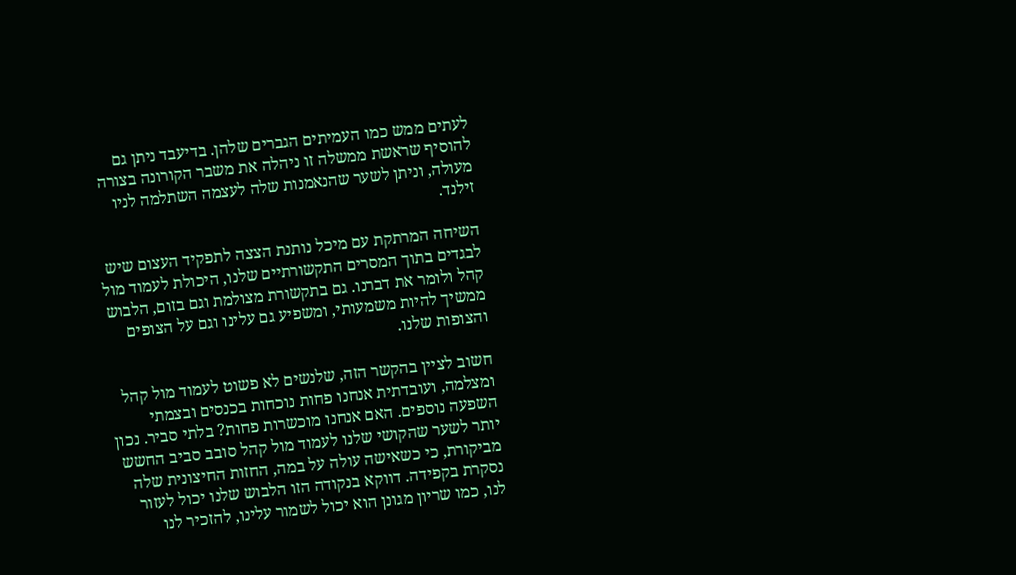לעתים ממש כמו העמיתים הגברים שלהן. בדיעבד ניתן גם להוסיף שראשת ממשלה זו ניהלה את משבר הקורונה בצורה מעולה, וניתן לשער שהנאמנות שלה לעצמה השתלמה לניו זילנד.

השיחה המרתקת עם מיכל נותנת הצצה לתפקיד העצום שיש לבגדים בתוך המסרים התקשורתיים שלנו, היכולת לעמוד מול קהל ולומר את דברנו. גם בתקשורת מצולמת וגם בזום, הלבוש ממשיך להיות משמעותי, ומשפיע גם עלינו וגם על הצופים והצופות שלנו.

חשוב לציין בהקשר הזה, שלנשים לא פשוט לעמוד מול קהל ומצלמה, ועובדתית אנחנו פחות נוכחות בכנסים ובצמתי השפעה נוספים. האם אנחנו מוכשרות פחות? בלתי סביר. נכון יותר לשער שהקושי שלנו לעמוד מול קהל סובב סביב החשש מביקורת, כי כשאישה עולה על במה, החזות החיצונית שלה נסקרת בקפידה. דווקא בנקודה הזו הלבוש שלנו יכול לעזור לנו, כמו שריון מגונן הוא יכול לשמור עלינו, להזכיר לנו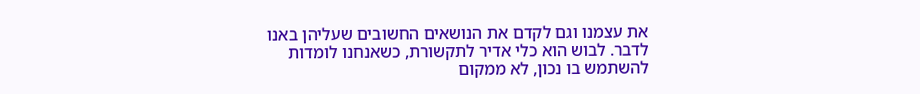את עצמנו וגם לקדם את הנושאים החשובים שעליהן באנו לדבר. לבוש הוא כלי אדיר לתקשורת, כשאנחנו לומדות להשתמש בו נכון, לא ממקום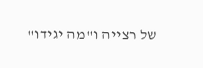של רצייה ו"מה יגידו"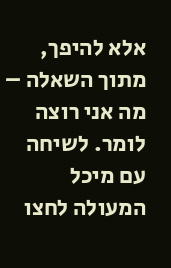אלא להיפך, מתוך השאלה – מה אני רוצה לומר. לשיחה עם מיכל המעולה לחצו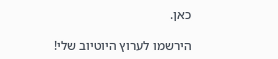כאן.

הירשמו לערוץ היוטיוב שלי!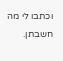וכתבו לי מה חשבתן.